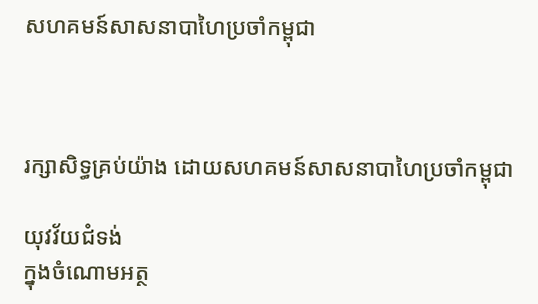សហគមន៍សាសនាបាហៃប្រចាំកម្ពុជា



រក្សាសិទ្ធគ្រប់យ៉ាង ដោយសហគមន៍សាសនាបាហៃប្រចាំកម្ពុជា

យុវវ័យជំទង់
ក្នុងចំណោមអត្ថ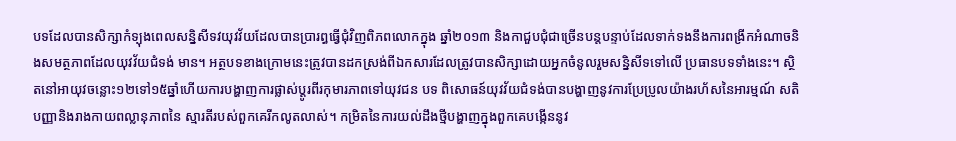បទដែលបានសិក្សាកំទ្បុងពេលសន្និសីទវយុវវ័យដែលបានប្រារព្ធធ្វើជុំវិញពិភពលោកក្នុង ឆ្នាំ២០១៣ និងកាជួបជុំជាច្រើនបន្តបន្ទាប់ដែលទាក់ទងនឹងការពង្រីកអំណាចនិងសមត្ថភាពដែលយុវវ័យជំទង់ មាន។ អត្ថបទខាងក្រោមនេះត្រូវបានដកស្រង់ពីឯកសារដែលត្រូវបានសិក្សាដោយអ្នកចំនូលរួមសន្និសីទទៅលើ ប្រធានបទទាំងនេះ។ ស្ថិតនៅអាយុវចន្លោះ១២ទៅ១៥ឆ្នាំហើយការបង្ហាញការផ្លាស់ប្ដូរពីរកុមារភាពទៅយុវជន បទ ពិសោធន៍យុវវ័យជំទង់បានបង្ហាញនូវការប្រែប្រូលយ៉ាងរហ័សនៃអារម្មណ៍ សតិបញ្ញានិងរាងកាយពល្លានុភាពនៃ ស្មារតីរបស់ពួកគេរីកលូតលាស់។ កម្រិតនៃការយល់ដឹងថ្មីបង្ហាញក្នុងពួកគេបង្កើននូវ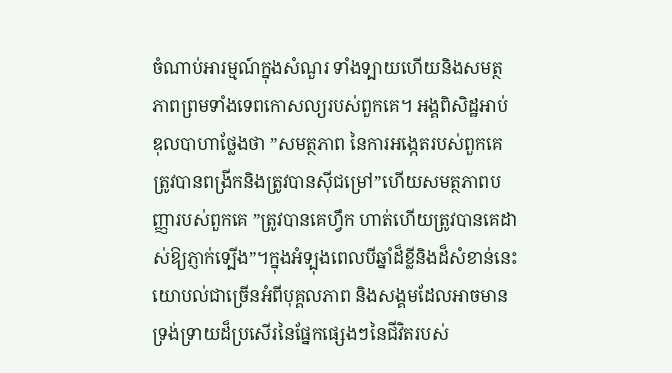ចំណាប់អារម្មណ៍ក្នុងសំណួរ ទាំងទ្បាយហើយនិងសមត្ថភាពព្រមទាំងទេពកោសល្យរបស់ពួកគេ។ អង្គពិសិដ្ឋអាប់ឌុលបាហាថ្លែងថា ”សមត្ថភាព នៃការអង្កេតរបស់ពួកគេត្រូវបានពង្រីកនិងត្រូវបានស៊ីជម្រៅ”ហើយសមត្ថភាពបញ្ញារបស់ពួកគេ ”ត្រូវបានគេហ្វឹក ហាត់ហើយត្រូវបានគេដាស់ឱ្យភ្ញាក់ទ្បើង”។ក្នុងអំទ្បុងពេលបីឆ្នាំដ៏ខ្លីនិងដ៏សំខាន់នេះយោបល់ជាច្រើនអំពីបុគ្គលភាព និងសង្គមដែលអាចមានទ្រង់ទ្រាយដ៏ប្រសើរនៃផ្នែកផ្សេងៗនៃជីវិតរបស់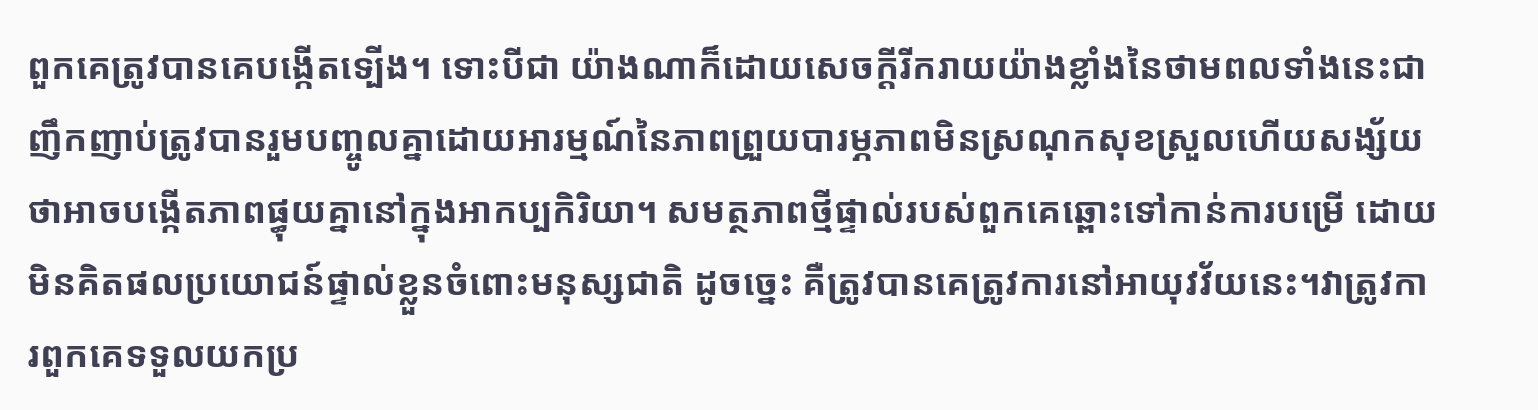ពួកគេត្រូវបានគេបង្កើតទ្បើង។ ទោះបីជា យ៉ាងណាក៏ដោយសេចក្ដីរីករាយយ៉ាងខ្លាំងនៃថាមពលទាំងនេះជាញឹកញាប់ត្រូវបានរួមបញ្ចូលគ្នាដោយអារម្មណ៍នៃភាពព្រួយបារម្ភភាពមិនស្រណុកសុខស្រួលហើយសង្ស័យថាអាចបង្កើតភាពផ្ធុយគ្នានៅក្នុងអាកប្បកិរិយា។ សមត្ថភាពថ្មីផ្ទាល់របស់ពួកគេឆ្ពោះទៅកាន់ការបម្រើ ដោយមិនគិតផលប្រយោជន៍ផ្ទាល់ខ្លួនចំពោះមនុស្សជាតិ ដូចច្នេះ គឺត្រូវបានគេត្រូវការនៅអាយុវវ័យនេះ។វាត្រូវការពួកគេទទួលយកប្រ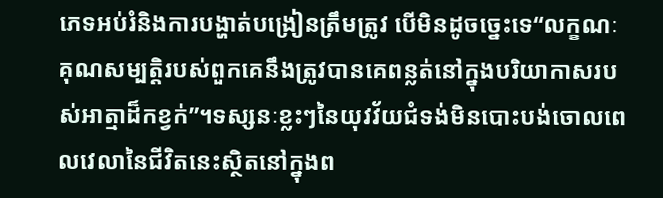ភេទអប់រំនិងការបង្ហាត់បង្រៀនត្រឹមត្រូវ បើមិនដូចច្នេះទេ“លក្ខណៈគុណសម្បត្ដិរបស់ពួកគេនឹងត្រូវបានគេពន្លត់នៅក្នុងបរិយាកាសរបស់អាត្មាដ៏កខ្វក់”។ទស្សនៈខ្លះៗនៃយុវវ័យជំទង់មិនបោះបង់ចោលពេលវេលានៃជីវិតនេះស្ថិតនៅក្នុងព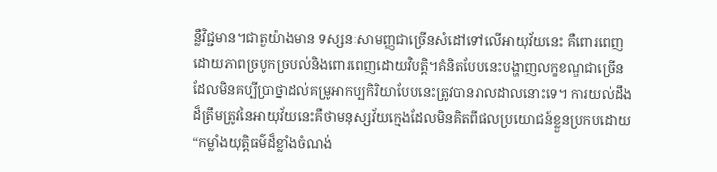ន្លឺវិជ្ជមាន។ជាតួយ៉ាងមាន ទស្សនៈសាមញ្ញជាច្រើនសំដៅទៅលើអាយុវ័យនេះ គឺពោរពេញដោយភាពច្របូកច្របល់និងពោរពេញដោយវិបត្តិ។គំនិតបែបនេះបង្ហាញលក្ខខណ្ឌជាច្រើនដែលមិនគប្បីប្រាថ្នាដល់គម្រូអាកប្បកិរិយាបែបនេះត្រូវបានរាលដាលនោះទេ។ ការយល់ដឹងដ៏ត្រឹមត្រូវនៃអាយុវ័យនេះគឺថាមនុស្សវ័យក្មេងដែលមិនគិតពីផលប្រយោជន៍ខ្លួនប្រកបដោយ “កម្លាំងយុត្ដិធម៌ដ៏ខ្លាំងចំណង់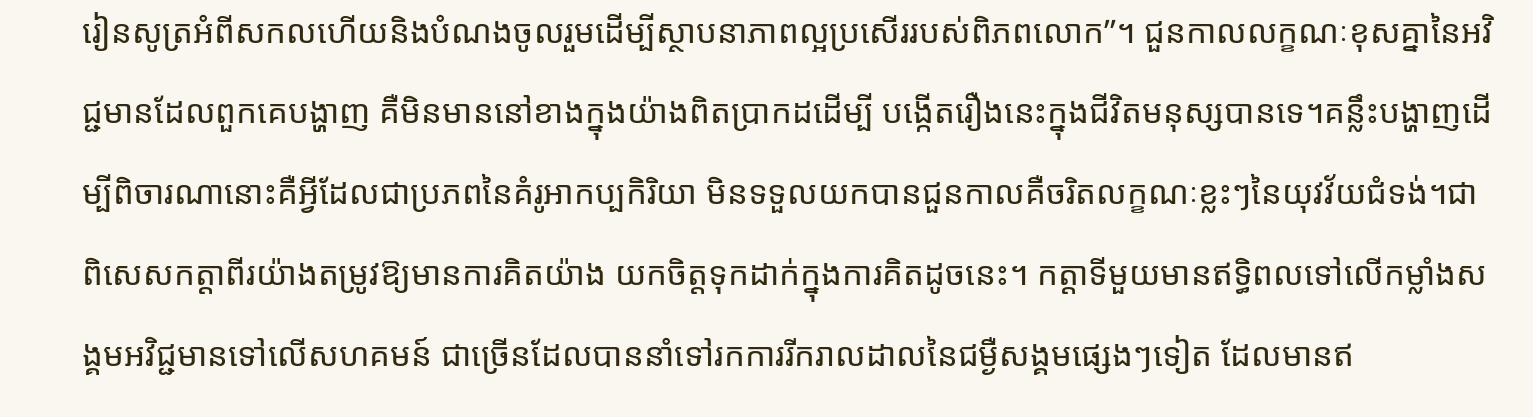រៀនសូត្រអំពីសកលហើយនិងបំណងចូលរួមដើម្បីស្ថាបនាភាពល្អប្រសើររបស់ពិភពលោក”។ ជួនកាលលក្ខណៈខុសគ្នានៃអវិជ្ជមានដែលពួកគេបង្ហាញ គឺមិនមាននៅខាងក្នុងយ៉ាងពិតប្រាកដដើម្បី បង្កើតរឿងនេះក្នុងជីវិតមនុស្សបានទេ។គន្លឹះបង្ហាញដើម្បីពិចារណានោះគឺអ្វីដែលជាប្រភពនៃគំរូអាកប្បកិរិយា មិនទទួលយកបានជួនកាលគឺចរិតលក្ខណៈខ្លះៗនៃយុវវ័យជំទង់។ជាពិសេសកត្តាពីរយ៉ាងតម្រូវឱ្យមានការគិតយ៉ាង យកចិត្តទុកដាក់ក្នុងការគិតដូចនេះ។ កត្តាទីមួយមានឥទ្ធិពលទៅលើកម្លាំងសង្គមអវិជ្ជមានទៅលើសហគមន៍ ជាច្រើនដែលបាននាំទៅរកការរីករាលដាលនៃជម្ងឺសង្គមផ្សេងៗទៀត ដែលមានឥ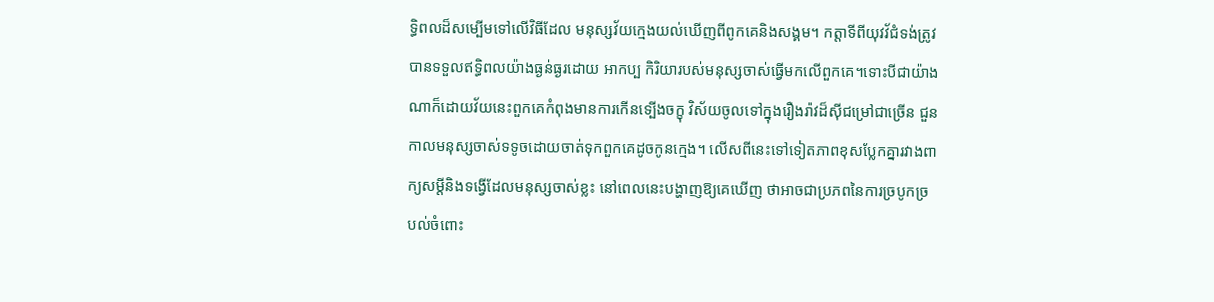ទ្ធិពលដ៏សម្បើមទៅលើវិធីដែល មនុស្សវ័យក្មេងយល់ឃើញពីពូកគេនិងសង្គម។ កត្តាទីពីយុវវ័ជំទង់ត្រូវបានទទួលឥទ្ធិពលយ៉ាងធ្ងន់ធ្ងរដោយ អាកប្ប កិរិយារបស់មនុស្សចាស់ធ្វើមកលើពួកគេ។ទោះបីជាយ៉ាងណាក៏ដោយវ័យនេះពួកគេកំពុងមានការកើនទ្បើងចក្ខុ វិស័យចូលទៅក្នុងរឿងរ៉ាវដ៏ស៊ីជម្រៅជាច្រើន ជួនកាលមនុស្សចាស់ទទូចដោយចាត់ទុកពួកគេដូចកូនក្មេង។ លើសពីនេះទៅទៀតភាពខុសប្លែកគ្នារវាងពាក្យសម្ដីនិងទង្វើដែលមនុស្សចាស់ខ្លះ នៅពេលនេះបង្ហាញឱ្យគេឃើញ ថាអាចជាប្រភពនៃការច្របូកច្របល់ចំពោះ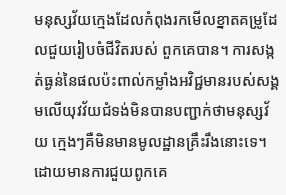មនុស្សវ័យក្មេងដែលកំពុងរកមើលខ្នាតគម្រូដែលជួយរៀបចំជីវិតរបស់ ពួកគេបាន។ ការសង្កត់ធ្ងន់នៃផលប៉ះពាល់កម្លាំងអវិជ្ជមានរបស់សង្គមលើយុវវ័យជំទង់មិនបានបញ្ជាក់ថាមនុស្សវ័យ ក្មេងៗគឺមិនមានមូលដ្ឋានគ្រឹះរឹងនោះទេ។ដោយមានការជួយពូកគេ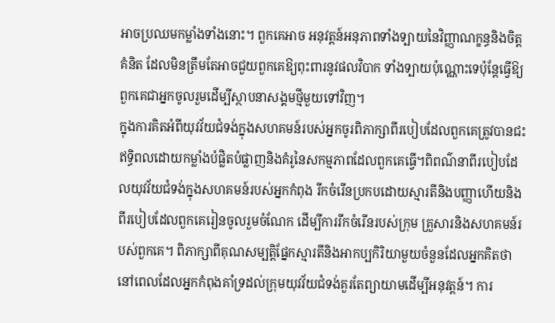អាចប្រឈមកម្លាំងទាំងនោះ។ ពួកគេអាច អនុវត្តន៍អនុភាពទាំងទ្បាយនៃវិញ្ញាណក្ខន្ធនិងចិត្តគំនិត ដែលមិនត្រឹមតែអាចជួយពួកគេឱ្យពុះពារនូវផលវិបាក ទាំងទ្បាយប៉ុណ្ណោះទេប៉ុន្តែធ្វើឱ្យពួកគេជាអ្នកចូលរួមដើម្បីស្ថាបនាសង្គមថ្មីមួយទៅវិញ។
ក្នុងការគិតអំពីយុវវ័យជំទង់ក្នុងសហគមន៍របស់អ្នកចូរពិភាក្សាពីរបៀបដែលពួកគេត្រូវបានជះឥទ្ធិពលដោយកម្លាំងបំផ្លិតបំផ្លាញនិងគំរូនៃសកម្មភាពដែលពួកគេធ្វើ។ពិពណ៌នាពីរបៀបដែលយុវវ័យជំទង់ក្នុងសហគមន៍របស់អ្នកកំពុង រីកចំរើនប្រកបដោយស្មារតីនិងបញ្ញាហើយនិងពីរបៀបដែលពួកគេរៀនចូលរួមចំណែក ដើម្បីការរីកចំរើនរបស់ក្រុម គ្រួសារនិងសហគមន៍របស់ពួកគេ។ ពិភាក្សាពីគុណសម្បត្តិផ្នែកស្មារតីនិងអាកប្បកិរិយាមួយចំនួនដែលអ្នកគិតថា នៅពេលដែលអ្នកកំពុងគាំទ្រដល់ក្រុមយុវវ័យជំទង់គួរតែព្យាយាមដើម្បីអនុវត្តន៍។ ការ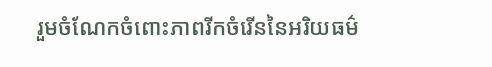រួមចំណែកចំពោះភាពរីកចំរើននៃអរិយធម៌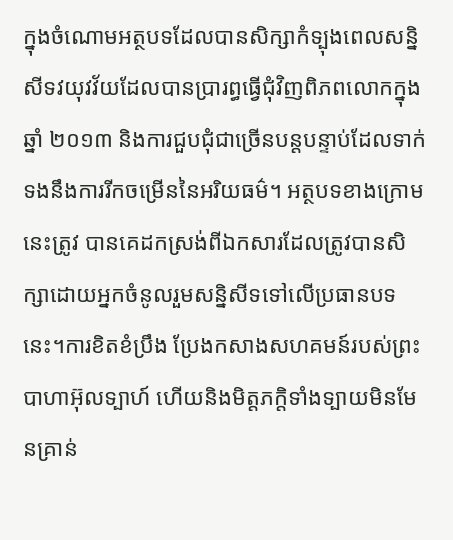ក្នុងចំណោមអត្ថបទដែលបានសិក្សាកំទ្បុងពេលសន្និសីទវយុវវ័យដែលបានប្រារព្ធធ្វើជុំវិញពិភពលោកក្នុងឆ្នាំ ២០១៣ និងការជួបជុំជាច្រើនបន្តបន្ទាប់ដែលទាក់ទងនឹងការរីកចម្រើននៃអរិយធម៌។ អត្ថបទខាងក្រោមនេះត្រូវ បានគេដកស្រង់ពីឯកសារដែលត្រូវបានសិក្សាដោយអ្នកចំនូលរួមសន្និសីទទៅលើប្រធានបទនេះ។ការខិតខំប្រឹង ប្រែងកសាងសហគមន៍របស់ព្រះបាហាអ៊ុលទ្បាហ៍ ហើយនិងមិត្តភក្តិទាំងទ្បាយមិនមែនគ្រាន់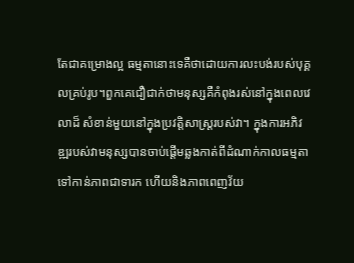តែជាគម្រោងល្អ ធម្មតានោះទេគឺថាដោយការលះបង់របស់បុគ្គលគ្រប់រូប។ពួកគេជឿជាក់ថាមនុស្សគឺកំពុងរស់នៅក្នុងពេលវេលាដ៏ សំខាន់មួយនៅក្នុងប្រវត្តិសាស្រ្ដរបស់វា។ ក្នុងការអភិវឌ្ឍរបស់វាមនុស្សបានចាប់ផ្ដើមឆ្លងកាត់ពីដំណាក់កាលធម្មតា ទៅកាន់ភាពជាទារក ហើយនិងភាពពេញវ័យ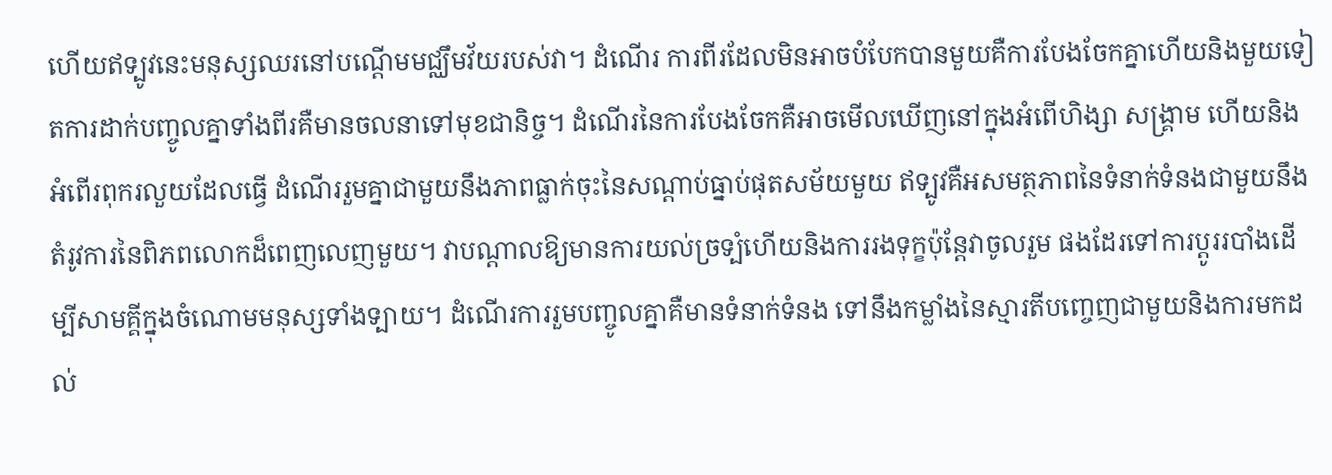ហើយឥទ្បូវនេះមនុស្សឈរនៅបណ្ដើមមជ្ឈឹមវ័យរបស់វា។ ដំណើរ ការពីរដែលមិនអាចបំបែកបានមួយគឺការបែងចែកគ្នាហើយនិងមួយទៀតការដាក់បញ្ចូលគ្នាទាំងពីរគឺមានចលនាទៅមុខជានិច្ច។ ដំណើរនៃការបែងចែកគឺអាចមើលឃើញនៅក្នុងអំពើហិង្សា សង្គ្រាម ហើយនិងអំពើរពុករលួយដែលធ្វើ ដំណើររួមគ្នាជាមួយនឹងភាពធ្លាក់ចុះនៃសណ្ដាប់ធ្នាប់ផុតសម័យមួយ ឥទ្បូវគឺអសមត្ថភាពនៃទំនាក់ទំនងជាមួយនឹង តំរូវការនៃពិភពលោកដ៏ពេញលេញមួយ។ វាបណ្តាលឱ្យមានការយល់ច្រទ្បំហើយនិងការរងទុក្ខប៉ុន្តែវាចូលរួម ផងដែរទៅការប្ដូររបាំងដើម្បីសាមគ្គីក្នុងចំណោមមនុស្សទាំងទ្បាយ។ ដំណើរការរួមបញ្ចូលគ្នាគឺមានទំនាក់ទំនង ទៅនឹងកម្លាំងនៃស្មារតីបញ្ចេញជាមួយនិងការមកដល់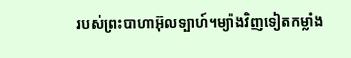របស់ព្រះបាហាអ៊ុលទ្បាហ៍។ម្យ៉ាងវិញទៀតកម្លាំង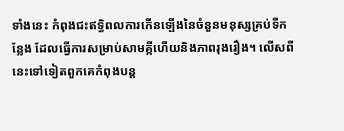ទាំងនេះ កំពុងជះឥទ្ធិពលការកើនទ្បើងនៃចំនួនមនុស្សគ្រប់ទីកន្លែង ដែលធ្វើការសម្រាប់សាមគ្កីហើយនិងភាពរុងរឿង។ លើសពីនេះទៅទៀតពួកគេកំពុងបន្ត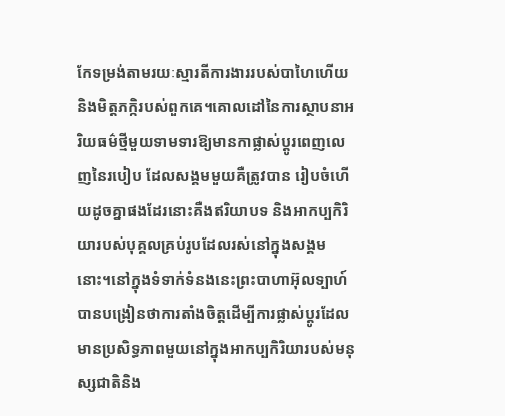កែទម្រង់តាមរយៈស្មារតីការងាររបស់បាហៃហើយនិងមិត្តភក្កិរបស់ពួកគេ។គោលដៅនៃការស្ថាបនាអរិយធម៌ថ្មីមួយទាមទារឱ្យមានកាផ្លាស់ប្ដូរពេញលេញនៃរបៀប ដែលសង្គមមួយគឺត្រូវបាន រៀបចំហើយដូចគ្នាផងដែរនោះគឺងឥរិយាបទ និងអាកប្បកិរិយារបស់បុគ្គលគ្រប់រូបដែលរស់នៅក្នុងសង្គមនោះ។នៅក្នុងទំទាក់ទំនងនេះព្រះបាហាអ៊ុលទ្បាហ៍បានបង្រៀនថាការតាំងចិត្តដើម្បីការផ្លាស់ប្ដូរដែលមានប្រសិទ្ធភាពមួយនៅក្នុងអាកប្បកិរិយារបស់មនុស្សជាតិនិង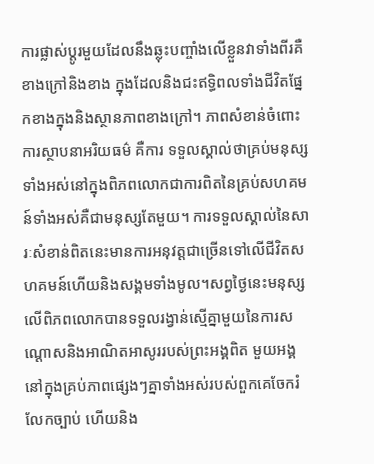ការផ្លាស់ប្ដូរមួយដែលនឹងឆ្លុះបញ្ចាំងលើខ្លួនវាទាំងពីរគឺខាងក្រៅនិងខាង ក្នុងដែលនិងជះឥទ្ធិពលទាំងជីវិតផ្នែកខាងក្នុងនិងស្ថានភាពខាងក្រៅ។ ភាពសំខាន់ចំពោះការស្ថាបនាអរិយធម៌ គឺការ ទទួលស្គាល់ថាគ្រប់មនុស្សទាំងអស់នៅក្នុងពិភពលោកជាការពិតនៃគ្រប់សហគមន៍ទាំងអស់គឺជាមនុស្សតែមួយ។ ការទទួលស្គាល់នៃសារៈសំខាន់ពិតនេះមានការអនុវត្តជាច្រើនទៅលើជីវិតសហគមន៍ហើយនិងសង្គមទាំងមូល។សព្វថ្ងៃនេះមនុស្សលើពិភពលោកបានទទួលរង្វាន់ស្មើគ្នាមួយនៃការសណ្ដោសនិងអាណិតអាសូររបស់ព្រះអង្គពិត មួយអង្គនៅក្នុងគ្រប់ភាពផ្សេងៗគ្នាទាំងអស់របស់ពួកគេចែករំលែកច្បាប់ ហើយនិង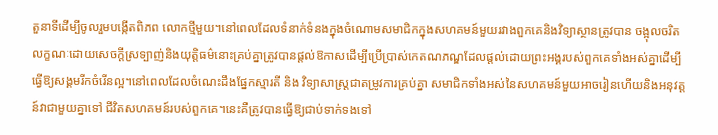តួនាទីដើម្បីចូលរួមបង្កើតពិភព លោកថ្មីមួយ។នៅពេលដែលទំនាក់ទំនងក្នុងចំណោមសមាជិកក្នុងសហគមន៍មួយរវាងពួកគេនិងវិទ្យាស្ថានត្រូវបាន ចង្អុលចរិតលក្ខណៈដោយសេចក្ដីស្រទ្បាញ់និងយុត្តិធម៌នោះគ្រប់គ្នាត្រូវបានផ្ដល់ឱកាសដើម្បីប្រើប្រាស់កេតណភណ្ឌដែលផ្ដល់ដោយព្រះអង្គរបស់ពួកគេទាំងអស់គ្នាដើម្បីធ្វើឱ្យសង្គមរីកចំរើនល្អ។នៅពេលដែលចំណេះដឹងផ្នែកស្មារតី និង វិទ្យាសាស្រ្ដជាតម្រូវការគ្រប់គ្នា សមាជិកទាំងអស់នៃសហគមន៍មួយអាចរៀនហើយនិងអនុវត្តន៍វាជាមួយគ្នាទៅ ជីវិតសហគមន៍របស់ពួកគេ។នេះគឺត្រូវបានធ្វើឱ្យជាប់ទាក់ទងទៅ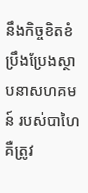នឹងកិច្ចខិតខំប្រឹងប្រែងស្ថាបនាសហគមន៍ របស់បាហៃគឺត្រូវ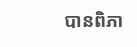បានពិភា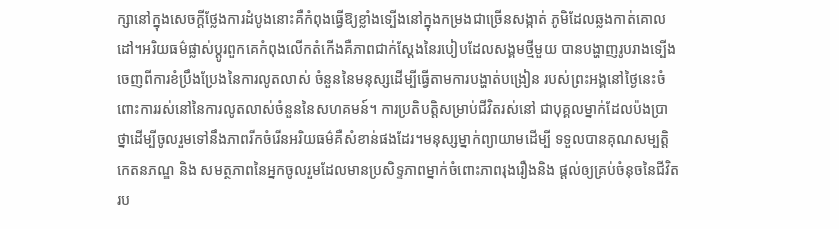ក្សានៅក្នុងសេចក្ដីថ្លែងការដំបូងនោះគឺកំពុងធ្វើឱ្យខ្លាំងទ្បើងនៅក្នុងកម្រងជាច្រើនសង្កាត់ ភូមិដែលឆ្លងកាត់គោលដៅ។អរិយធម៌ផ្លាស់ប្ដូរពួកគេកំពុងលើកតំកើងគឺភាពជាក់ស្ដែងនៃរបៀបដែលសង្គមថ្មីមួយ បានបង្ហាញរូបរាងទ្បើងចេញពីការខំប្រឹងប្រែងនៃការលូតលាស់ ចំនួននៃមនុស្សដើម្បីធ្វើតាមការបង្ហាត់បង្រៀន របស់ព្រះអង្គនៅថ្ងៃនេះចំពោះការរស់នៅនៃការលូតលាស់ចំនួននៃសហគមន៍។ ការប្រតិបត្តិសម្រាប់ជីវិតរស់នៅ ជាបុគ្គលម្នាក់ដែលប៉ងប្រាថ្នាដើម្បីចូលរួមទៅនឹងភាពរីកចំរើនអរិយធម៌គឺសំខាន់ផងដែរ។មនុស្សម្នាក់ព្យាយាមដើម្បី ទទួលបានគុណសម្បត្តិ កេតនភណ្ឌ និង សមត្ថភាពនៃអ្នកចូលរួមដែលមានប្រសិទ្ទភាពម្នាក់ចំពោះភាពរុងរឿងនិង ផ្ដល់ឲ្យគ្រប់ចំនុចនៃជីវិតរប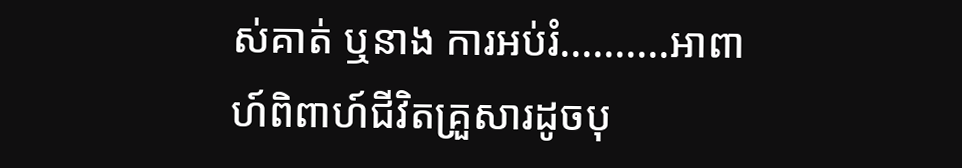ស់គាត់ ឬនាង ការអប់រំ..........អាពាហ៍ពិពាហ៍ជីវិតគ្រួសារដូចបុ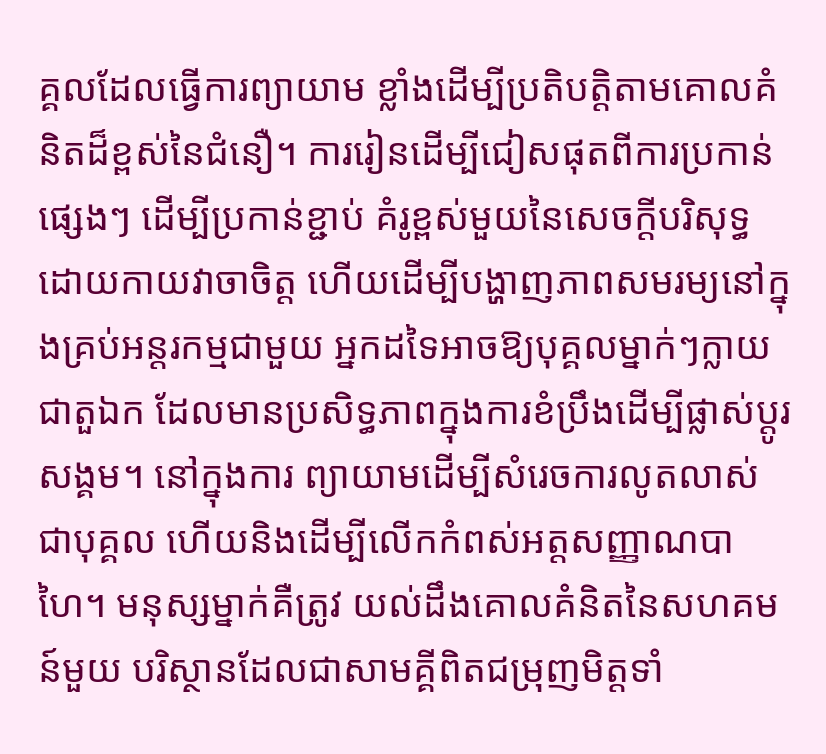គ្គលដែលធ្វើការព្យាយាម ខ្លាំងដើម្បីប្រតិបត្តិតាមគោលគំនិតដ៏ខ្ពស់នៃជំនឿ។ ការរៀនដើម្បីជៀសផុតពីការប្រកាន់ផ្សេងៗ ដើម្បីប្រកាន់ខ្ជាប់ គំរូខ្ពស់មួយនៃសេចក្ដីបរិសុទ្ធដោយកាយវាចាចិត្ត ហើយដើម្បីបង្ហាញភាពសមរម្យនៅក្នុងគ្រប់អន្តរកម្មជាមួយ អ្នកដទៃអាចឱ្យបុគ្គលម្នាក់ៗក្លាយជាតួឯក ដែលមានប្រសិទ្ធភាពក្នុងការខំប្រឹងដើម្បីផ្លាស់ប្ដូរសង្គម។ នៅក្នុងការ ព្យាយាមដើម្បីសំរេចការលូតលាស់ជាបុគ្គល ហើយនិងដើម្បីលើកកំពស់អត្តសញ្ញាណបាហៃ។ មនុស្សម្នាក់គឺត្រូវ យល់ដឹងគោលគំនិតនៃសហគមន៍មួយ បរិស្ថានដែលជាសាមគ្គីពិតជម្រុញមិត្តទាំ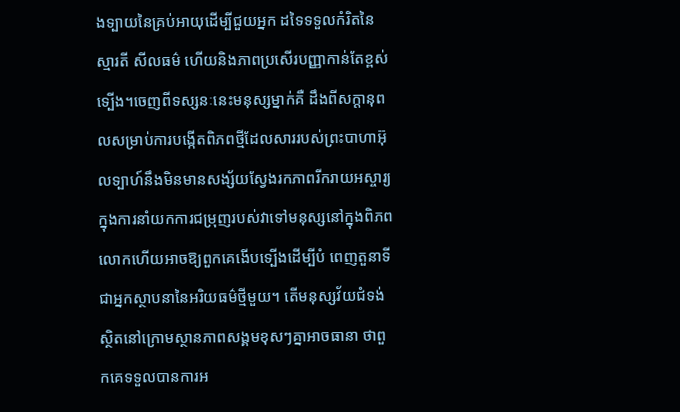ងទ្បាយនៃគ្រប់អាយុដើម្បីជួយអ្នក ដទៃទទួលកំរិតនៃស្មារតី សីលធម៌ ហើយនិងភាពប្រសើរបញ្ញាកាន់តែខ្ពស់ទ្បើង។ចេញពីទស្សនៈនេះមនុស្សម្នាក់គឺ ដឹងពីសក្តានុពលសម្រាប់ការបង្កើតពិភពថ្មីដែលសាររបស់ព្រះបាហាអ៊ុលទ្បាហ៍នឹងមិនមានសង្ស័យស្វែងរកភាពរីករាយអស្ចារ្យក្នុងការនាំយកការជម្រុញរបស់វាទៅមនុស្សនៅក្នុងពិភពលោកហើយអាចឱ្យពួកគេងើបទ្បើងដើម្បីបំ ពេញតួនាទីជាអ្នកស្ថាបនានៃអរិយធម៌ថ្មីមួយ។ តើមនុស្សវ័យជំទង់ស្ថិតនៅក្រោមស្ថានភាពសង្គមខុសៗគ្នាអាចធានា ថាពួកគេទទួលបានការអ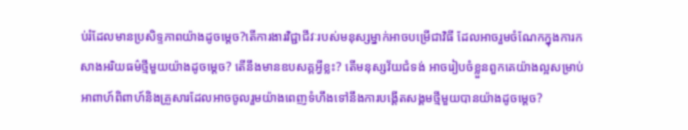ប់រំដែលមានប្រសិទ្ទភាពយ៉ាងដូចម្ដេច?តើការងារវិជ្ជាជីវៈរបស់មនុស្សម្នាក់អាចបម្រើជាវិធី ដែលអាចរួមចំណែកក្នុងការកសាងអរិយធម៌ថ្មីមួយយ៉ាងដូចម្តេច? តើនឹងមានឧបសគ្គអ្វីខ្លះ? តើមនុស្សវ័យជំទង់ អាចរៀបចំខ្លួនពួកគេយ៉ាងល្អសម្រាប់អាពាហ៍ពិពាហ៍និងគ្រួសារដែលអាចចូលរួមយ៉ាងពេញទំហឹងទៅនឹងការបង្តើតសង្គមថ្មីមួយបានយ៉ាងដូចម្តេច?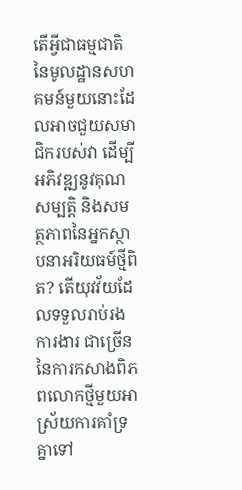តើអ្វីជាធម្មជាតិនៃមូលដ្ឋានសហគមន៍មួយនោះដែលអាចជួយសមាជិករបស់វា ដើម្បីអភិវឌ្ឍនូវគុណសម្បត្តិ និងសមត្ថភាពនៃអ្នកស្ថាបនាអរិយធម៍ថ្មីពិត? តើយុវវ័យដែលទទួលរាប់រងការងារ ជាច្រើននៃការកសាងពិភពលោកថ្មីមួយអាស្រ័យការគាំទ្រគ្នាទៅ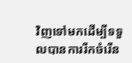វិញទៅមកដើម្បីទទួលបានការរីកចំរើន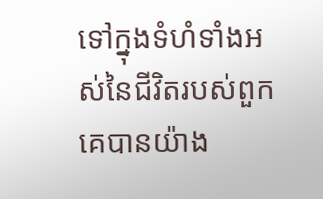ទៅក្នុងទំហំទាំងអស់នៃជីវិតរបស់ពួកគេបានយ៉ាង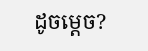ដូចម្ដេច?